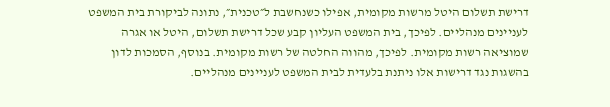דרישת תשלום היטל מרשות מקומית, אפילו כשנחשבת ל״טכנית״, נתונה לביקורת בית המשפט לעניינים מנהליים. לפיכך, בית המשפט העליון קבע שכל דרישת תשלום, היטל או אגרה שמוציאה רשות מקומית. לפיכך, מהווה החלטה של רשות מקומית. בנוסף, הסמכות לדון בהשגות נגד דרישות אלו ניתנת בלעדית לבית המשפט לעניינים מנהליים.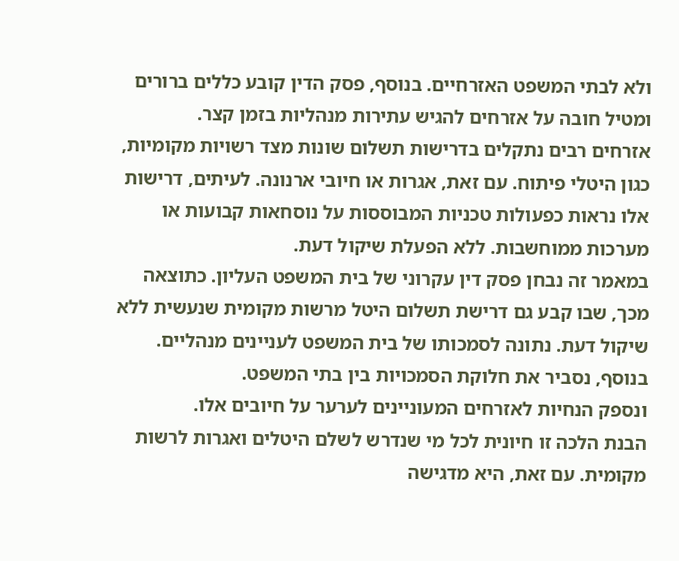ולא לבתי המשפט האזרחיים. בנוסף, פסק הדין קובע כללים ברורים ומטיל חובה על אזרחים להגיש עתירות מנהליות בזמן קצר.
אזרחים רבים נתקלים בדרישות תשלום שונות מצד רשויות מקומיות, כגון היטלי פיתוח. עם זאת, אגרות או חיובי ארנונה. לעיתים, דרישות אלו נראות כפעולות טכניות המבוססות על נוסחאות קבועות או מערכות ממוחשבות. ללא הפעלת שיקול דעת.
במאמר זה נבחן פסק דין עקרוני של בית המשפט העליון. כתוצאה מכך, שבו קבע גם דרישת תשלום היטל מרשות מקומית שנעשית ללא שיקול דעת. נתונה לסמכותו של בית המשפט לעניינים מנהליים. בנוסף, נסביר את חלוקת הסמכויות בין בתי המשפט.
ונספק הנחיות לאזרחים המעוניינים לערער על חיובים אלו.
הבנת הלכה זו חיונית לכל מי שנדרש לשלם היטלים ואגרות לרשות מקומית. עם זאת, היא מדגישה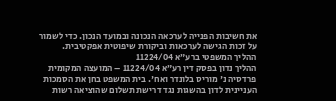את חשיבות הפנייה לערכאה הנכונה ובמועד הנכון. כדי לשמור על זכות הגישה לערכאות וביקורת שיפוטית אפקטיבית.
ההליך המשפטי ברע״א 11224/04
ההליך נדון בפסק דין רע״א 11224/04 – המועצה המקומית פרדסיה נ' מוריס בלונדר ואח'. בית המשפט בחן את הסמכות העניינית לדון בהשגות נגד דרישת תשלום שהוציאה רשות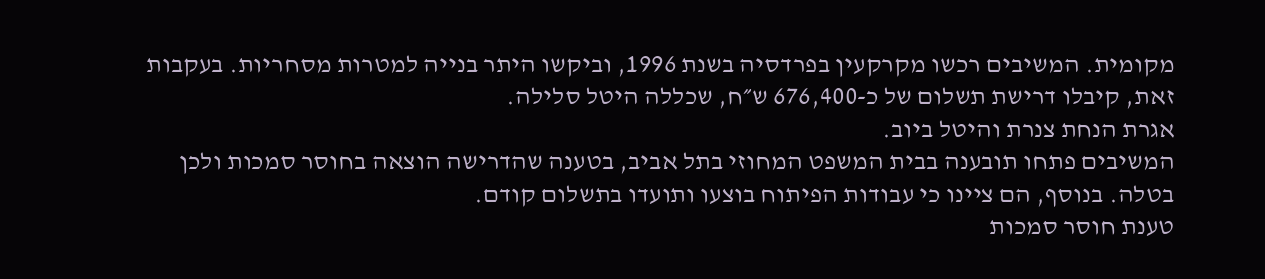מקומית. המשיבים רכשו מקרקעין בפרדסיה בשנת 1996, וביקשו היתר בנייה למטרות מסחריות. בעקבות זאת, קיבלו דרישת תשלום של כ-676,400 ש״ח, שכללה היטל סלילה.
אגרת הנחת צנרת והיטל ביוב.
המשיבים פתחו תובענה בבית המשפט המחוזי בתל אביב, בטענה שהדרישה הוצאה בחוסר סמכות ולכן בטלה. בנוסף, הם ציינו כי עבודות הפיתוח בוצעו ותועדו בתשלום קודם.
טענת חוסר סמכות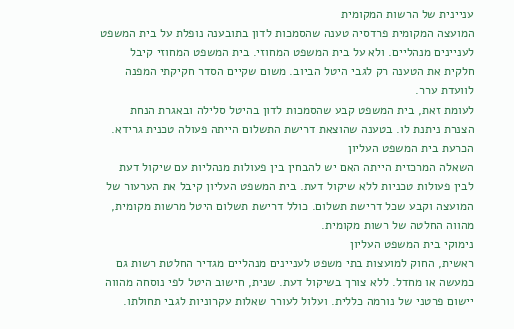עניינית של הרשות המקומית
המועצה המקומית פרדסיה טענה שהסמכות לדון בתובענה נופלת על בית המשפט לעניינים מנהליים. ולא על בית המשפט המחוזי. בית המשפט המחוזי קיבל חלקית את הטענה רק לגבי היטל הביוב. משום שקיים הסדר חקיקתי המפנה לוועדת ערר.
לעומת זאת, בית המשפט קבע שהסמכות לדון בהיטל סלילה ובאגרת הנחת הצנרת ניתנת לו. בטענה שהוצאת דרישת התשלום הייתה פעולה טכנית גרידא.
הכרעת בית המשפט העליון
השאלה המרכזית הייתה האם יש להבחין בין פעולות מנהליות עם שיקול דעת לבין פעולות טכניות ללא שיקול דעת. בית המשפט העליון קיבל את הערעור של המועצה וקבע שכל דרישת תשלום. כולל דרישת תשלום היטל מרשות מקומית, מהווה החלטה של רשות מקומית.
נימוקי בית המשפט העליון
ראשית, החוק למועצות בתי משפט לעניינים מנהליים מגדיר החלטת רשות גם כמעשה או מחדל. ללא צורך בשיקול דעת. שנית, חישוב היטל לפי נוסחה מהווה יישום פרטני של נורמה כללית. ועלול לעורר שאלות עקרוניות לגבי תחולתו.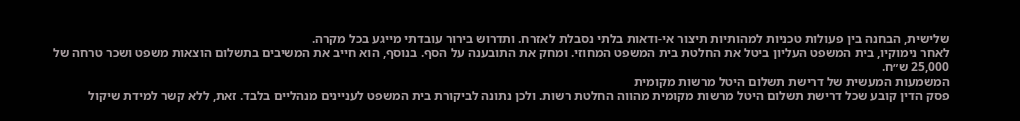שלישית, הבחנה בין פעולות טכניות למהותיות תיצור אי-ודאות בלתי נסבלת לאזרח. ותדרוש בירור עובדתי מייגע בכל מקרה.
לאחר נימוקיו, בית המשפט העליון ביטל את החלטת בית המשפט המחוזי. ומחק את התובענה על הסף. בנוסף, הוא חייב את המשיבים בתשלום הוצאות משפט ושכר טרחה של 25,000 ש״ח.
המשמעות המעשית של דרישת תשלום היטל מרשות מקומית
פסק הדין קובע שכל דרישת תשלום היטל מרשות מקומית מהווה החלטת רשות. ולכן נתונה לביקורת בית המשפט לעניינים מנהליים בלבד. זאת, ללא קשר למידת שיקול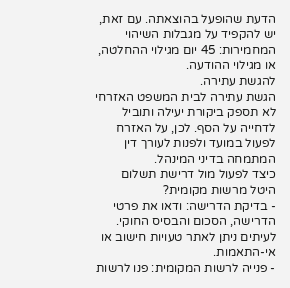הדעת שהופעל בהוצאתה. עם זאת, יש להקפיד על מגבלות השיהוי המחמירות: 45 יום מגילוי ההחלטה, או מגילוי ההודעה.
להגשת עתירה.
הגשת עתירה לבית המשפט האזרחי לא תספק ביקורת יעילה ותוביל לדחייה על הסף. לכן, על האזרח לפעול במועד ולפנות לעורך דין המתמחה בדיני המינהל.
כיצד לפעול מול דרישת תשלום היטל מרשות מקומית?
- בדיקת הדרישה: ודאו את פרטי הדרישה, הסכום והבסיס החוקי. לעיתים ניתן לאתר טעויות חישוב או אי-התאמות.
- פנייה לרשות המקומית: פנו לרשות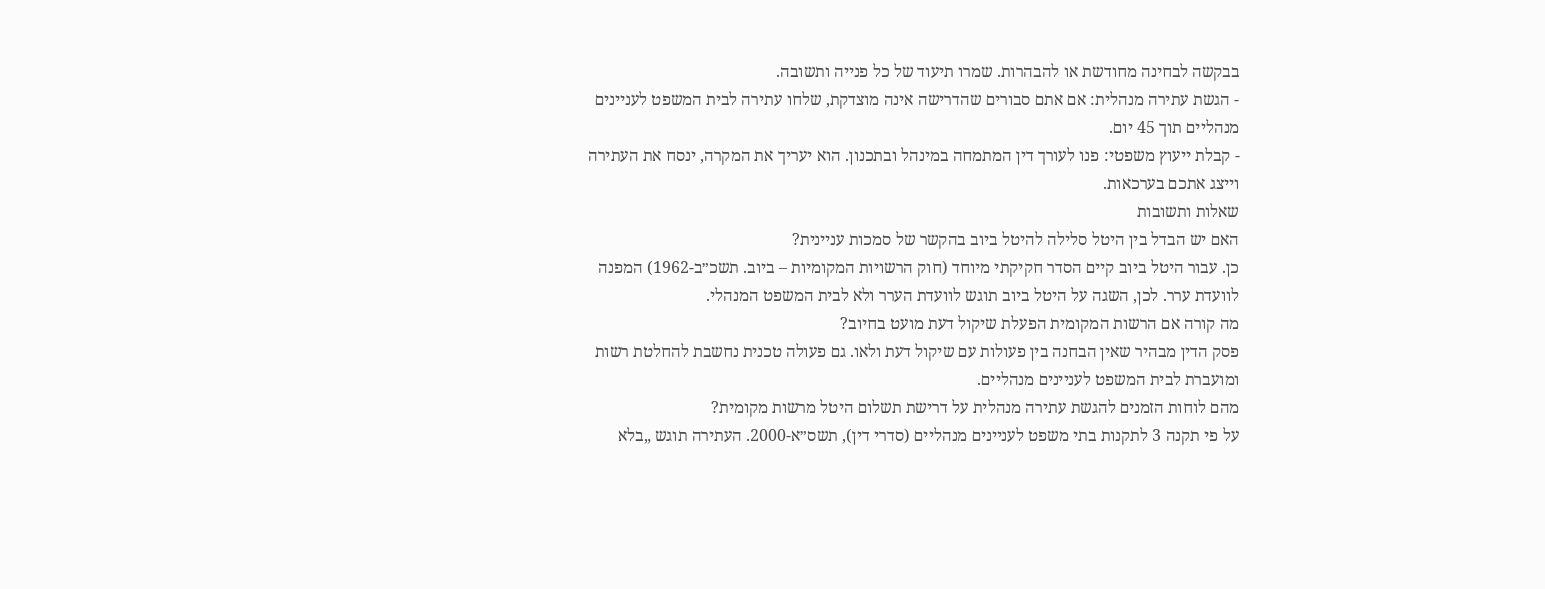בבקשה לבחינה מחודשת או להבהרות. שמרו תיעוד של כל פנייה ותשובה.
- הגשת עתירה מנהלית: אם אתם סבורים שהדרישה אינה מוצדקת, שלחו עתירה לבית המשפט לעניינים מנהליים תוך 45 יום.
- קבלת ייעוץ משפטי: פנו לעורך דין המתמחה במינהל ובתכנון. הוא יעריך את המקרה, ינסח את העתירה וייצג אתכם בערכאות.
שאלות ותשובות
האם יש הבדל בין היטל סלילה להיטל ביוב בהקשר של סמכות עניינית?
כן. עבור היטל ביוב קיים הסדר חקיקתי מיוחד (חוק הרשויות המקומיות – ביוב. תשכ״ב-1962) המפנה לוועדת ערר. לכן, השגה על היטל ביוב תוגש לוועדת הערר ולא לבית המשפט המנהלי.
מה קורה אם הרשות המקומית הפעלת שיקול דעת מועט בחיוב?
פסק הדין מבהיר שאין הבחנה בין פעולות עם שיקול דעת ולאו. גם פעולה טכנית נחשבת להחלטת רשות ומועברת לבית המשפט לעניינים מנהליים.
מהם לוחות הזמנים להגשת עתירה מנהלית על דרישת תשלום היטל מרשות מקומית?
על פי תקנה 3 לתקנות בתי משפט לעניינים מנהליים (סדרי דין), תשס״א-2000. העתירה תוגש „בלא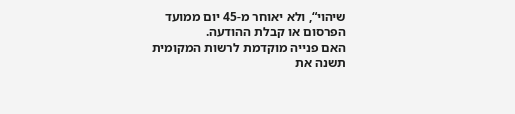שיהוי“, ולא יאוחר מ-45 יום ממועד הפרסום או קבלת ההודעה.
האם פנייה מוקדמת לרשות המקומית תשנה את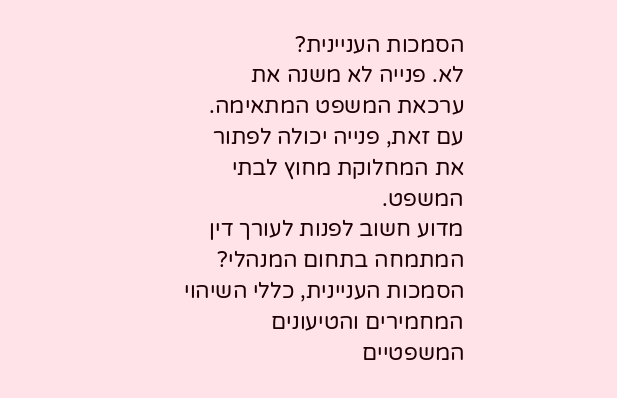הסמכות העניינית?
לא. פנייה לא משנה את ערכאת המשפט המתאימה. עם זאת, פנייה יכולה לפתור את המחלוקת מחוץ לבתי המשפט.
מדוע חשוב לפנות לעורך דין המתמחה בתחום המנהלי?
הסמכות העניינית, כללי השיהוי המחמירים והטיעונים המשפטיים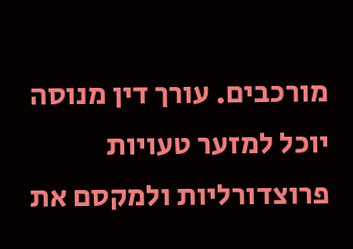מורכבים. עורך דין מנוסה יוכל למזער טעויות פרוצדורליות ולמקסם את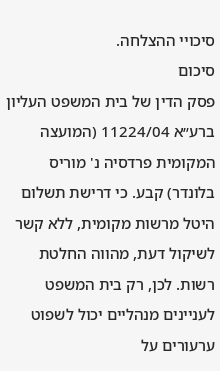סיכויי ההצלחה.
סיכום
פסק הדין של בית המשפט העליון ברע״א 11224/04 (המועצה המקומית פרדסיה נ' מוריס בלונדר) קבע. כי דרישת תשלום היטל מרשות מקומית, ללא קשר לשיקול דעת, מהווה החלטת רשות. לכן, רק בית המשפט לעניינים מנהליים יכול לשפוט ערעורים על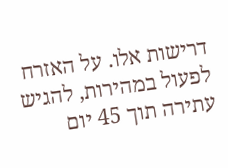דרישות אלו. על האזרח לפעול במהירות, להגיש עתירה תוך 45 יום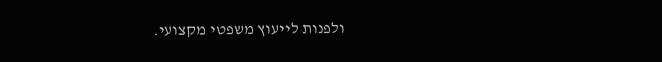ולפנות לייעוץ משפטי מקצועי.